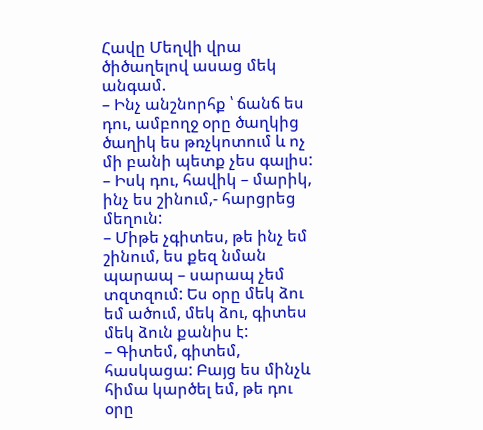Հավը Մեղվի վրա ծիծաղելով ասաց մեկ անգամ.
– Ինչ անշնորհք ՝ ճանճ ես դու, ամբողջ օրը ծաղկից ծաղիկ ես թռչկոտում և ոչ մի բանի պետք չես գալիս:
– Իսկ դու, հավիկ – մարիկ, ինչ ես շինում,- հարցրեց մեղուն:
– Միթե չգիտես, թե ինչ եմ շինում, ես քեզ նման պարապ – սարապ չեմ տզտզում: Ես օրը մեկ ձու եմ ածում, մեկ ձու, գիտես մեկ ձուն քանիս է:
– Գիտեմ, գիտեմ, հասկացա: Բայց ես մինչև հիմա կարծել եմ, թե դու օրը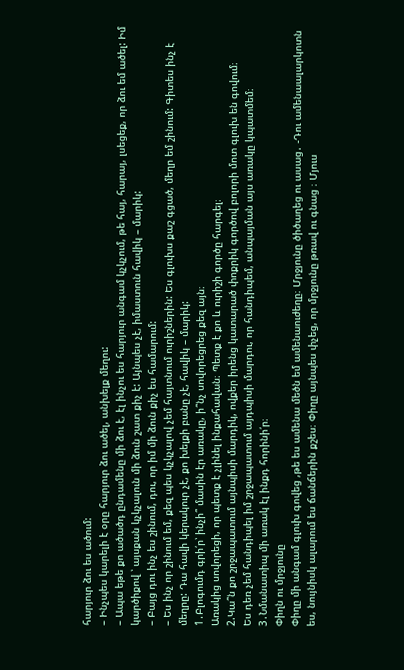հարյուր ձու ես ածում:
– Ինչպես կարելի է օրը հարյուր ձու ածել, անխելք մեղու:
– Ապա եթե քո ածածդ ընդամենը մի ձու է, էլ ինչու ես հարյուր անգամ կչկչում, թե հայ, հարայ, լսեցեք, որ ձու եմ ածել: Իմ կարծիքով ՝ այսքան կչկչալուն մի ձուն շատ քիչ է: Այնպես չէ, իմաստուն հավիկ – մարիկ:
– Բայց դու ինչ ես շինում, դու, որ իմ մի ձուն քիչ ես համարում:
– Ես ինչ որ շինում եմ, քեզ պես կչկչալով չեմ հայտնում ուրիշներին: Ես գլուխս քաշ գցած, մեղր եմ շինում: Գիտես ինչ է մեղրը: Դա հավի կերակուր չէ, քո խելքի բանը չէ, հավիկ – մարիկ:
1․Բլոգումդ գրի՛ր՝ ինչի՞ մասին էր առակը, ի՞նչ սովորեցրեց քեզ այն։
Առակից սովորեցի, որ պետք է չլինել ինքահավան։ Պետք է քո և ուրիշի գործը հարգել։
2.Կա՞ն քո շրջապատում այնպիսի մարդիկ, ովքեր իրենց կատարած փոքրիկ գործով բոլորի մոտ գլուխ են գովում։
Ես դեռ չեմ հանդիպել իմ շրջապատում այդպիսի մարդու, որ հանդիպեմ, անպայման այս առակը կպատմեմ։
3․Նմանատիպ մի առակ էլ ինքդ հորինի՛ր։
Փիղն ու մրջյունը
Փիղը մի անգամ գլուխ գովեց ,թե ես ամենա մեծն եմ ամենաուժեղը։ Մրջյունը ծիծաղեց ու ասաց․ -Դու ամենաալարկոտն ես, նույնիսկ ալարում ես ճանճերին քշես։ Փիղը այնպես փչեց, որ մրջյունը թռավ ու գնաց ։ Մյուս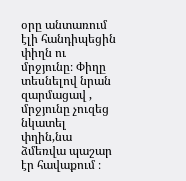օրը անտառում էլի հանդիպեցին փիղն ու մրջյունը։ Փիղը տեսնելով նրան զարմացավ , մրջյունը չուզեց նկատել փղին,նա ձմեռվա պաշար էր հավաքում ։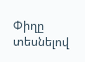Փիղը տեսնելով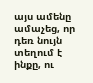այս ամենը ամաչեց, որ դեռ նույն տեղում է ինքը, ու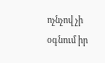ոչնչով չի օգնում իր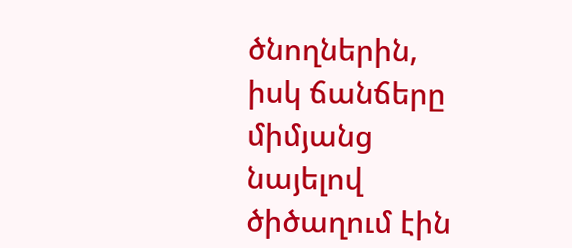ծնողներին, իսկ ճանճերը միմյանց նայելով ծիծաղում էին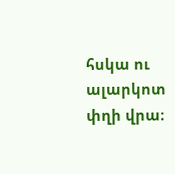հսկա ու ալարկոտ փղի վրա։